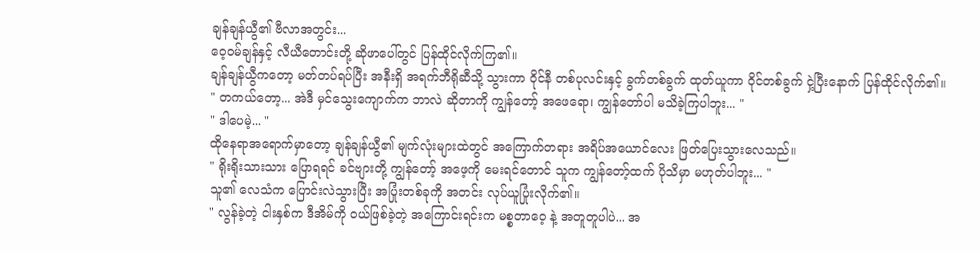ချန်ချန်ယွီ၏ ဗီလာအတွင်း...
ဝေ့ဝမ်ချန်နှင့် လီယီတောင်းတို့ ဆိုဖာပေါ်တွင် ပြန်ထိုင်လိုက်ကြ၏။
ချန်ချန်ယွီကတော့ မတ်တပ်ရပ်ပြီး အနီးရှိ အရက်ဘီရိုဆီသို့ သွားကာ ဝိုင်နီ တစ်ပုလင်းနှင့် ခွက်တစ်ခွက် ထုတ်ယူကာ ဝိုင်တစ်ခွက် ငှဲ့ပြီးနောက် ပြန်ထိုင်လိုက်၏။
" တကယ်တော့... အဲဒီ မှင်သွေးကျောက်က ဘာလဲ ဆိုတာကို ကျွန်တော့် အဖေရော၊ ကျွန်တော်ပါ မသိခဲ့ကြပါဘူး... "
" ဒါပေမဲ့... "
ထိုနေရာအရောက်မှာတော့ ချန်ချန်ယွီ၏ မျက်လုံးများထဲတွင် အကြောက်တရား အရိပ်အယောင်လေး ဖြတ်ပြေးသွားလေသည်။
" ရိုးရိုးသားသား ပြောရရင် ခင်ဗျားတို့ ကျွန်တော့် အဖေ့ကို မေးရင်တောင် သူက ကျွန်တော့်ထက် ပိုသိမှာ မဟုတ်ပါဘူး... "
သူ၏ လေသံက ပြောင်းလဲသွားပြီး အပြုံးတစ်ခုကို အတင်း လုပ်ယူပြုံးလိုက်၏။
" လွန်ခဲ့တဲ့ ငါးနှစ်က ဒီအိမ်ကို ဝယ်ဖြစ်ခဲ့တဲ့ အကြောင်းရင်းက မစ္စတာဝေ့ နဲ့ အတူတူပါပဲ... အ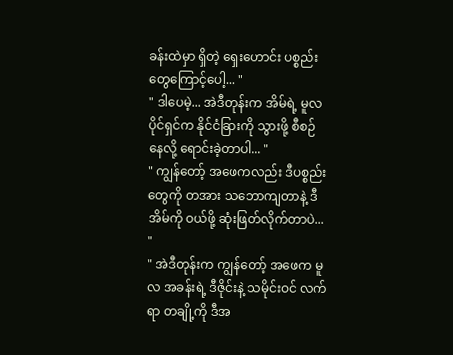ခန်းထဲမှာ ရှိတဲ့ ရှေးဟောင်း ပစ္စည်းတွေကြောင့်ပေါ့... "
" ဒါပေမဲ့... အဲဒီတုန်းက အိမ်ရဲ့ မူလ ပိုင်ရှင်က နိုင်ငံခြားကို သွားဖို့ စီစဉ်နေလို့ ရောင်းခဲ့တာပါ... "
" ကျွန်တော့် အဖေကလည်း ဒီပစ္စည်းတွေကို တအား သဘောကျတာနဲ့ ဒီအိမ်ကို ဝယ်ဖို့ ဆုံးဖြတ်လိုက်တာပဲ... "
" အဲဒီတုန်းက ကျွန်တော့် အဖေက မူလ အခန်းရဲ့ ဒီဇိုင်းနဲ့ သမိုင်းဝင် လက်ရာ တချို့ကို ဒီအ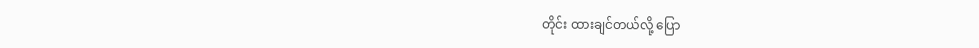တိုင်း ထားချင်တယ်လို့ ပြော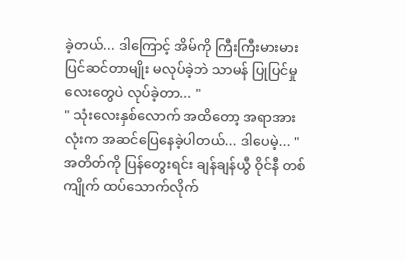ခဲ့တယ်... ဒါကြောင့် အိမ်ကို ကြီးကြီးမားမား ပြင်ဆင်တာမျိုး မလုပ်ခဲ့ဘဲ သာမန် ပြုပြင်မှုလေးတွေပဲ လုပ်ခဲ့တာ... "
" သုံးလေးနှစ်လောက် အထိတော့ အရာအားလုံးက အဆင်ပြေနေခဲ့ပါတယ်... ဒါပေမဲ့... "
အတိတ်ကို ပြန်တွေးရင်း ချန်ချန်ယွီ ဝိုင်နီ တစ်ကျိုက် ထပ်သောက်လိုက်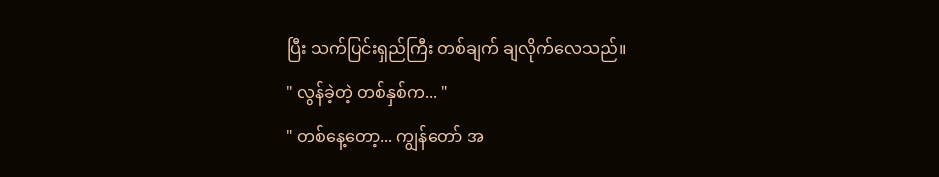ပြီး သက်ပြင်းရှည်ကြီး တစ်ချက် ချလိုက်လေသည်။
" လွန်ခဲ့တဲ့ တစ်နှစ်က... "
" တစ်နေ့တော့... ကျွန်တော် အ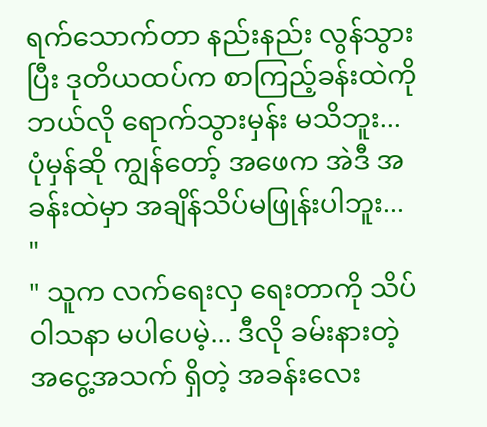ရက်သောက်တာ နည်းနည်း လွန်သွားပြီး ဒုတိယထပ်က စာကြည့်ခန်းထဲကို ဘယ်လို ရောက်သွားမှန်း မသိဘူး... ပုံမှန်ဆို ကျွန်တော့် အဖေက အဲဒီ အခန်းထဲမှာ အချိန်သိပ်မဖြုန်းပါဘူး... "
" သူက လက်ရေးလှ ရေးတာကို သိပ်ဝါသနာ မပါပေမဲ့... ဒီလို ခမ်းနားတဲ့ အငွေ့အသက် ရှိတဲ့ အခန်းလေး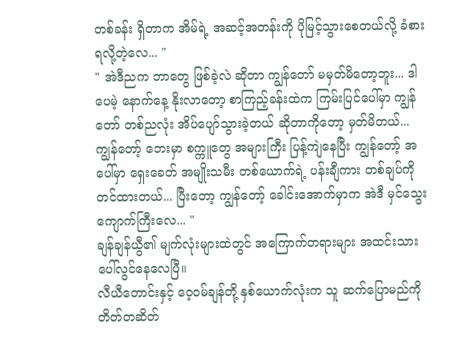တစ်ခန်း ရှိတာက အိမ်ရဲ့ အဆင့်အတန်းကို ပိုမြင့်သွားစေတယ်လို့ ခံစားရလို့တဲ့လေ... "
" အဲဒီညက ဘာတွေ ဖြစ်ခဲ့လဲ ဆိုတာ ကျွန်တော် မမှတ်မိတော့ဘူး... ဒါပေမဲ့ နောက်နေ့ နိုးလာတော့ စာကြည့်ခန်းထဲက ကြမ်းပြင်ပေါ်မှာ ကျွန်တော် တစ်ညလုံး အိပ်ပျော်သွားခဲ့တယ် ဆိုတာကိုတော့ မှတ်မိတယ်... ကျွန်တော့် ဘေးမှာ စက္ကူတွေ အများကြီး ပြန့်ကျဲနေပြီး ကျွန်တော့် အပေါ်မှာ ရှေးခေတ် အမျိုးသမီး တစ်ယောက်ရဲ့ ပန်းချီကား တစ်ချပ်ကို တင်ထားတယ်... ပြီးတော့ ကျွန်တော့် ခေါင်းအောက်မှာက အဲဒီ မှင်သွေးကျောက်ကြီးလေ... "
ချန်ချန်ယွီ၏ မျက်လုံးများထဲတွင် အကြောက်တရားများ အထင်းသား ပေါ်လွင်နေလေပြီ။
လီယီတောင်းနှင့် ဝေ့ဝမ်ချန်တို့ နှစ်ယောက်လုံးက သူ ဆက်ပြောမည်ကို တိတ်တဆိတ်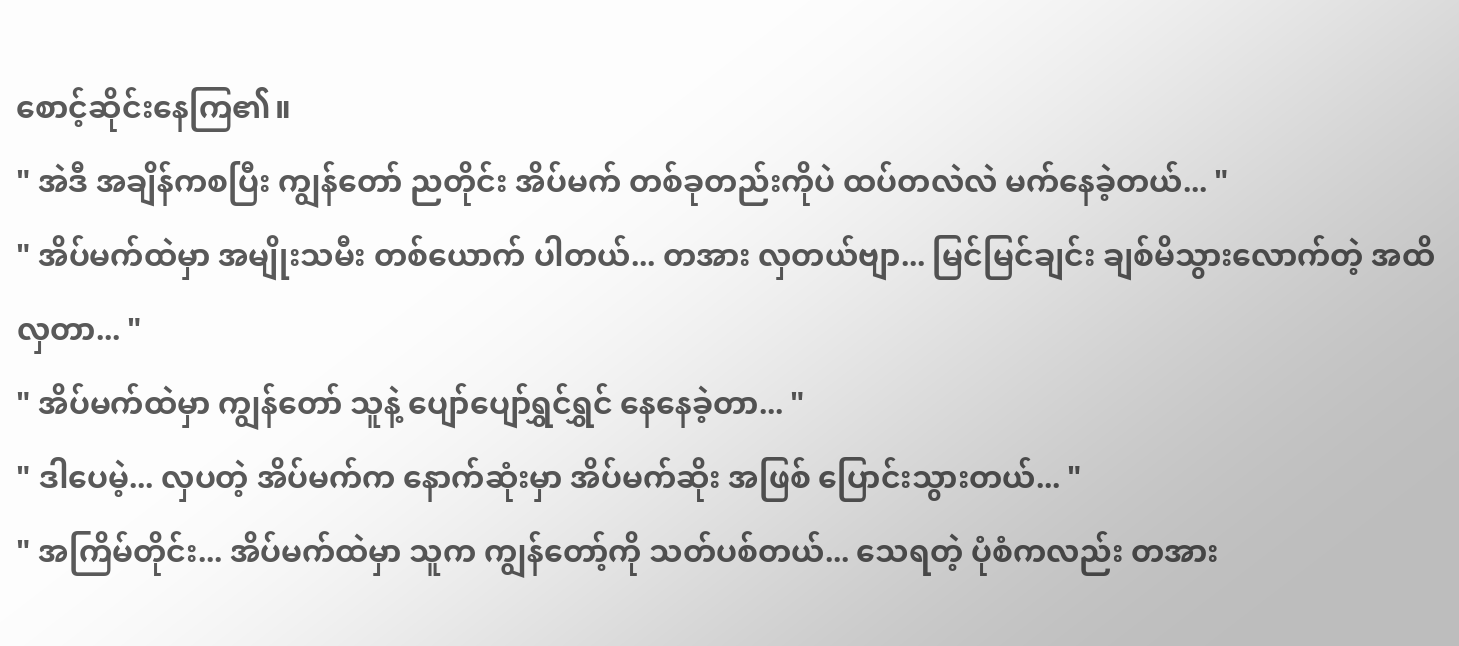စောင့်ဆိုင်းနေကြ၏။
" အဲဒီ အချိန်ကစပြီး ကျွန်တော် ညတိုင်း အိပ်မက် တစ်ခုတည်းကိုပဲ ထပ်တလဲလဲ မက်နေခဲ့တယ်... "
" အိပ်မက်ထဲမှာ အမျိုးသမီး တစ်ယောက် ပါတယ်... တအား လှတယ်ဗျာ... မြင်မြင်ချင်း ချစ်မိသွားလောက်တဲ့ အထိ လှတာ... "
" အိပ်မက်ထဲမှာ ကျွန်တော် သူနဲ့ ပျော်ပျော်ရွှင်ရွှင် နေနေခဲ့တာ... "
" ဒါပေမဲ့... လှပတဲ့ အိပ်မက်က နောက်ဆုံးမှာ အိပ်မက်ဆိုး အဖြစ် ပြောင်းသွားတယ်... "
" အကြိမ်တိုင်း... အိပ်မက်ထဲမှာ သူက ကျွန်တော့်ကို သတ်ပစ်တယ်... သေရတဲ့ ပုံစံကလည်း တအား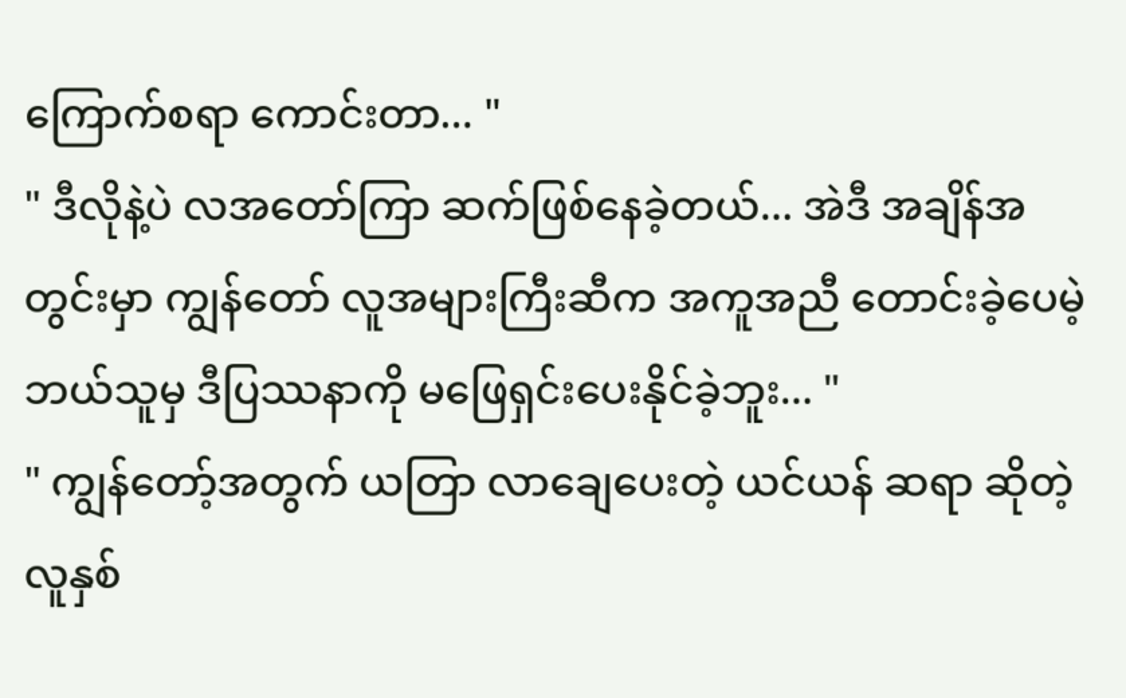ကြောက်စရာ ကောင်းတာ... "
" ဒီလိုနဲ့ပဲ လအတော်ကြာ ဆက်ဖြစ်နေခဲ့တယ်... အဲဒီ အချိန်အတွင်းမှာ ကျွန်တော် လူအများကြီးဆီက အကူအညီ တောင်းခဲ့ပေမဲ့ ဘယ်သူမှ ဒီပြဿနာကို မဖြေရှင်းပေးနိုင်ခဲ့ဘူး... "
" ကျွန်တော့်အတွက် ယတြာ လာချေပေးတဲ့ ယင်ယန် ဆရာ ဆိုတဲ့ လူနှစ်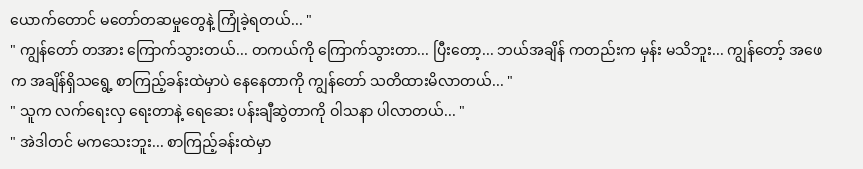ယောက်တောင် မတော်တဆမှုတွေနဲ့ ကြုံခဲ့ရတယ်... "
" ကျွန်တော် တအား ကြောက်သွားတယ်... တကယ်ကို ကြောက်သွားတာ... ပြီးတော့... ဘယ်အချိန် ကတည်းက မှန်း မသိဘူး... ကျွန်တော့် အဖေက အချိန်ရှိသရွေ့ စာကြည့်ခန်းထဲမှာပဲ နေနေတာကို ကျွန်တော် သတိထားမိလာတယ်... "
" သူက လက်ရေးလှ ရေးတာနဲ့ ရေဆေး ပန်းချီဆွဲတာကို ဝါသနာ ပါလာတယ်... "
" အဲဒါတင် မကသေးဘူး... စာကြည့်ခန်းထဲမှာ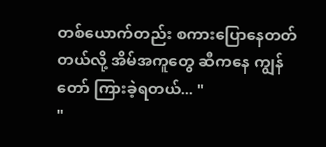တစ်ယောက်တည်း စကားပြောနေတတ်တယ်လို့ အိမ်အကူတွေ ဆီကနေ ကျွန်တော် ကြားခဲ့ရတယ်... "
"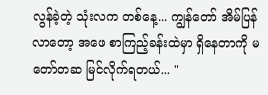လွန်ခဲ့တဲ့ သုံးလက တစ်နေ့... ကျွန်တော် အိမ်ပြန်လာတော့ အဖေ စာကြည့်ခန်းထဲမှာ ရှိနေတာကို မတော်တဆ မြင်လိုက်ရတယ်... "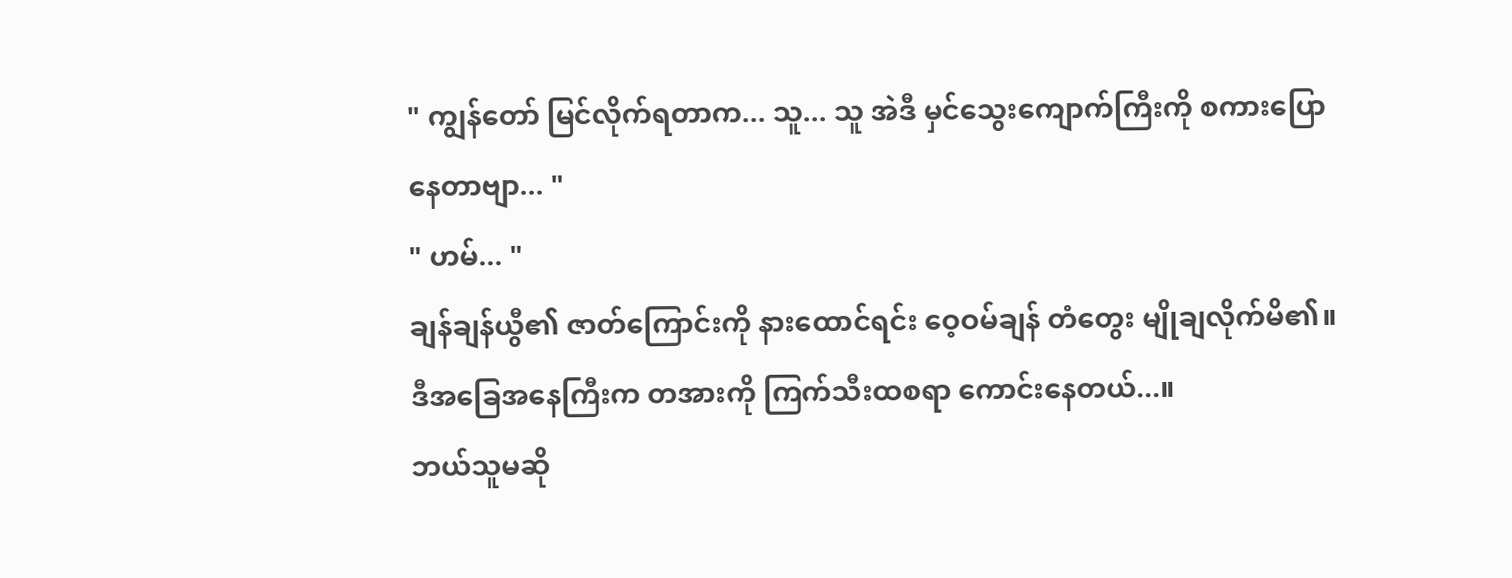" ကျွန်တော် မြင်လိုက်ရတာက... သူ... သူ အဲဒီ မှင်သွေးကျောက်ကြီးကို စကားပြောနေတာဗျာ... "
" ဟမ်... "
ချန်ချန်ယွီ၏ ဇာတ်ကြောင်းကို နားထောင်ရင်း ဝေ့ဝမ်ချန် တံတွေး မျိုချလိုက်မိ၏။
ဒီအခြေအနေကြီးက တအားကို ကြက်သီးထစရာ ကောင်းနေတယ်...။
ဘယ်သူမဆို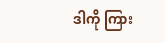ဒါကို ကြား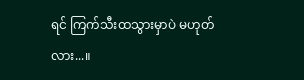ရင် ကြက်သီးထသွားမှာပဲ မဟုတ်လား...။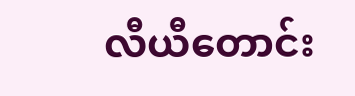လီယီတောင်း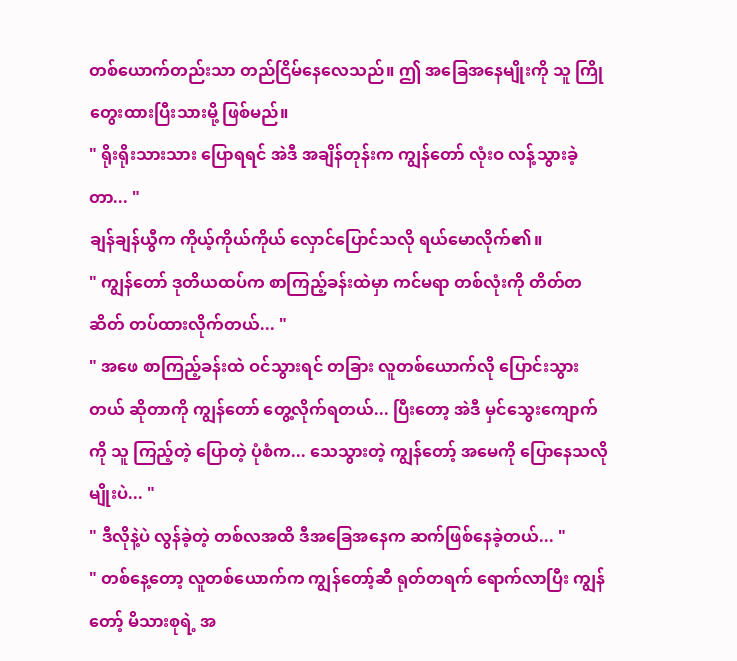တစ်ယောက်တည်းသာ တည်ငြိမ်နေလေသည်။ ဤ အခြေအနေမျိုးကို သူ ကြိုတွေးထားပြီးသားမို့ ဖြစ်မည်။
" ရိုးရိုးသားသား ပြောရရင် အဲဒီ အချိန်တုန်းက ကျွန်တော် လုံးဝ လန့်သွားခဲ့တာ... "
ချန်ချန်ယွီက ကိုယ့်ကိုယ်ကိုယ် လှောင်ပြောင်သလို ရယ်မောလိုက်၏။
" ကျွန်တော် ဒုတိယထပ်က စာကြည့်ခန်းထဲမှာ ကင်မရာ တစ်လုံးကို တိတ်တဆိတ် တပ်ထားလိုက်တယ်... "
" အဖေ စာကြည့်ခန်းထဲ ဝင်သွားရင် တခြား လူတစ်ယောက်လို ပြောင်းသွားတယ် ဆိုတာကို ကျွန်တော် တွေ့လိုက်ရတယ်... ပြီးတော့ အဲဒီ မှင်သွေးကျောက်ကို သူ ကြည့်တဲ့ ပြောတဲ့ ပုံစံက... သေသွားတဲ့ ကျွန်တော့် အမေကို ပြောနေသလိုမျိုးပဲ... "
" ဒီလိုနဲ့ပဲ လွန်ခဲ့တဲ့ တစ်လအထိ ဒီအခြေအနေက ဆက်ဖြစ်နေခဲ့တယ်... "
" တစ်နေ့တော့ လူတစ်ယောက်က ကျွန်တော့်ဆီ ရုတ်တရက် ရောက်လာပြီး ကျွန်တော့် မိသားစုရဲ့ အ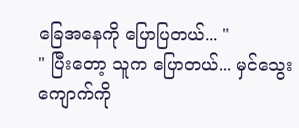ခြေအနေကို ပြောပြတယ်... "
" ပြီးတော့ သူက ပြောတယ်... မှင်သွေးကျောက်ကို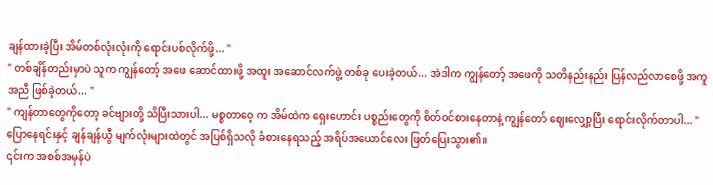ချန်ထားခဲ့ပြီး အိမ်တစ်လုံးလုံးကို ရောင်းပစ်လိုက်ဖို့... "
" တစ်ချိန်တည်းမှာပဲ သူက ကျွန်တော့် အဖေ ဆောင်ထားဖို့ အထူး အဆောင်လက်ဖွဲ့ တစ်ခု ပေးခဲ့တယ်... အဲဒါက ကျွန်တော့် အဖေကို သတိနည်းနည်း ပြန်လည်လာစေဖို့ အကူအညီ ဖြစ်ခဲ့တယ်... "
" ကျန်တာတွေကိုတော့ ခင်ဗျားတို့ သိပြီးသားပါ... မစ္စတာဝေ့ က အိမ်ထဲက ရှေးဟောင်း ပစ္စည်းတွေကို စိတ်ဝင်စားနေတာနဲ့ ကျွန်တော် ဈေးလျှော့ပြီး ရောင်းလိုက်တာပါ... "
ပြောနေရင်းနှင့် ချန်ချန်ယွီ မျက်လုံးများထဲတွင် အပြစ်ရှိသလို ခံစားနေရသည့် အရိပ်အယောင်လေး ဖြတ်ပြေးသွား၏။
၎င်းက အစစ်အမှန်ပဲ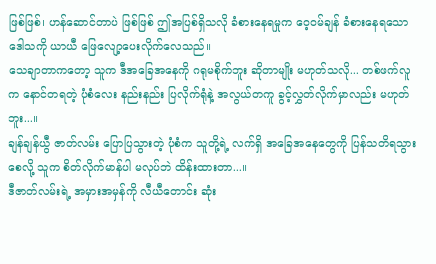ဖြစ်ဖြစ်၊ ဟန်ဆောင်တာပဲ ဖြစ်ဖြစ် ဤအပြစ်ရှိသလို ခံစားနေရမှုက ဝေ့ဝမ်ချန် ခံစားနေရသော ဒေါသကို ယာယီ ဖြေလျော့ပေးလိုက်လေသည်။
သေချာတာကတော့ သူက ဒီအခြေအနေကို ဂရုမစိုက်ဘူး ဆိုတာမျိုး မဟုတ်သလို... တစ်ဖက်လူက နောင်တရတဲ့ ပုံစံလေး နည်းနည်း ပြလိုက်ရုံနဲ့ အလွယ်တကူ ခွင့်လွှတ်လိုက်မှာလည်း မဟုတ်ဘူး...။
ချန်ချန်ယွီ ဇာတ်လမ်း ပြောပြသွားတဲ့ ပုံစံက သူတို့ရဲ့ လက်ရှိ အခြေအနေတွေကို ပြန်သတိရသွားစေလို့ သူက စိတ်လိုက်မာန်ပါ မလုပ်ဘဲ ထိန်းထားတာ...။
ဒီဇာတ်လမ်းရဲ့ အမှားအမှန်ကို လီယီတောင်း ဆုံး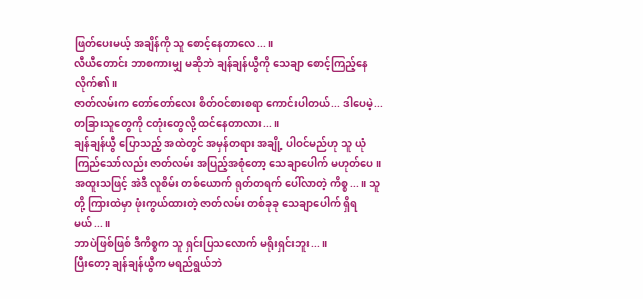ဖြတ်ပေးမယ့် အချိန်ကို သူ စောင့်နေတာလေ...။
လီယီတောင်း ဘာစကားမျှ မဆိုဘဲ ချန်ချန်ယွီကို သေချာ စောင့်ကြည့်နေလိုက်၏။
ဇာတ်လမ်းက တော်တော်လေး စိတ်ဝင်စားစရာ ကောင်းပါတယ်... ဒါပေမဲ့...
တခြားသူတွေကို ငတုံးတွေလို့ ထင်နေတာလား...။
ချန်ချန်ယွီ ပြောသည့် အထဲတွင် အမှန်တရား အချို့ ပါဝင်မည်ဟု သူ ယုံကြည်သော်လည်း ဇာတ်လမ်း အပြည့်အစုံတော့ သေချာပေါက် မဟုတ်ပေ။
အထူးသဖြင့် အဲဒီ လူစိမ်း တစ်ယောက် ရုတ်တရက် ပေါ်လာတဲ့ ကိစ္စ...။ သူတို့ ကြားထဲမှာ ဖုံးကွယ်ထားတဲ့ ဇာတ်လမ်း တစ်ခုခု သေချာပေါက် ရှိရမယ်...။
ဘာပဲဖြစ်ဖြစ် ဒီကိစ္စက သူ ရှင်းပြသလောက် မရိုးရှင်းဘူး...။
ပြီးတော့ ချန်ချန်ယွီက မရည်ရွယ်ဘဲ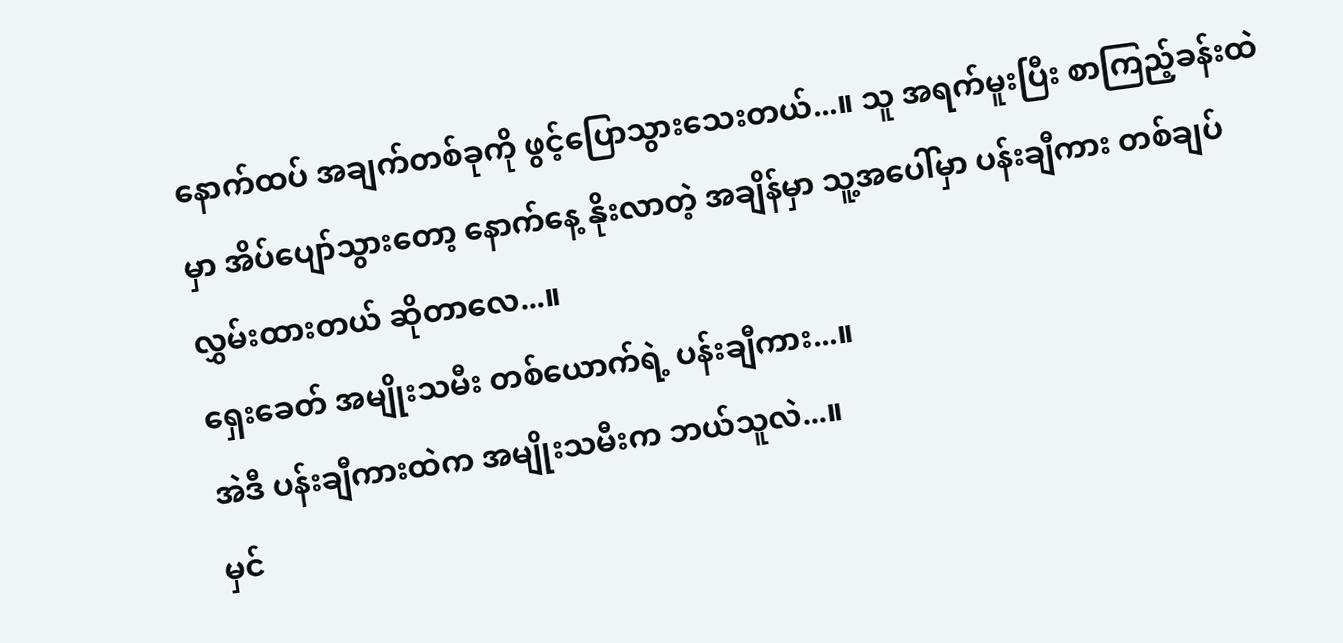နောက်ထပ် အချက်တစ်ခုကို ဖွင့်ပြောသွားသေးတယ်...။ သူ အရက်မူးပြီး စာကြည့်ခန်းထဲမှာ အိပ်ပျော်သွားတော့ နောက်နေ့ နိုးလာတဲ့ အချိန်မှာ သူ့အပေါ်မှာ ပန်းချီကား တစ်ချပ် လွှမ်းထားတယ် ဆိုတာလေ...။
ရှေးခေတ် အမျိုးသမီး တစ်ယောက်ရဲ့ ပန်းချီကား...။
အဲဒီ ပန်းချီကားထဲက အမျိုးသမီးက ဘယ်သူလဲ...။
မှင်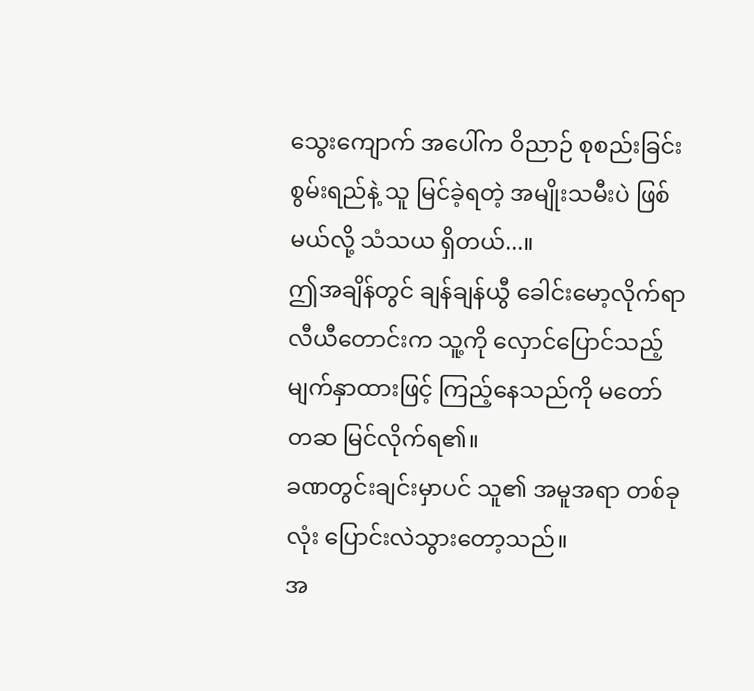သွေးကျောက် အပေါ်က ဝိညာဉ် စုစည်းခြင်း စွမ်းရည်နဲ့ သူ မြင်ခဲ့ရတဲ့ အမျိုးသမီးပဲ ဖြစ်မယ်လို့ သံသယ ရှိတယ်...။
ဤအချိန်တွင် ချန်ချန်ယွီ ခေါင်းမော့လိုက်ရာ လီယီတောင်းက သူ့ကို လှောင်ပြောင်သည့် မျက်နှာထားဖြင့် ကြည့်နေသည်ကို မတော်တဆ မြင်လိုက်ရ၏။
ခဏတွင်းချင်းမှာပင် သူ၏ အမူအရာ တစ်ခုလုံး ပြောင်းလဲသွားတော့သည်။
အ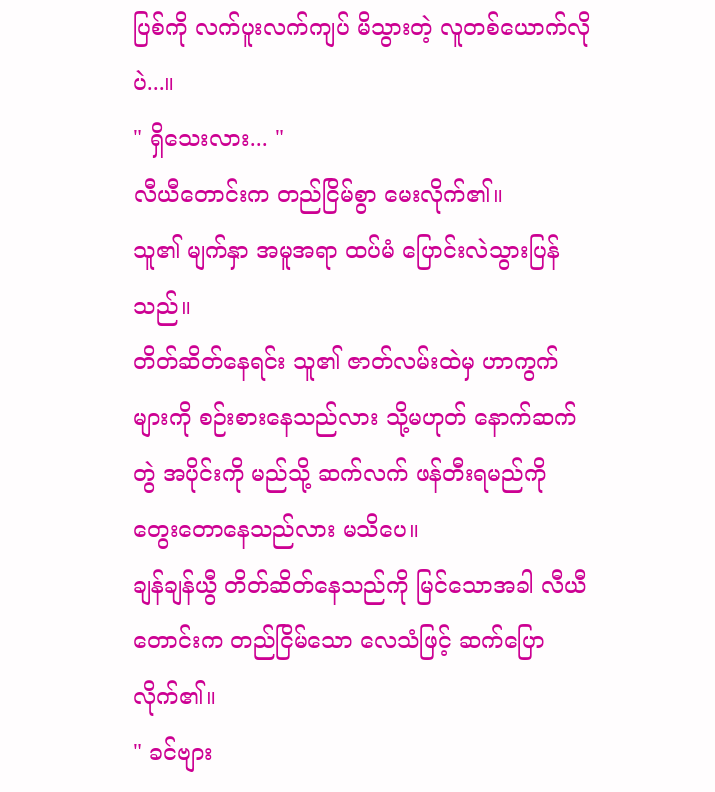ပြစ်ကို လက်ပူးလက်ကျပ် မိသွားတဲ့ လူတစ်ယောက်လိုပဲ...။
" ရှိသေးလား... "
လီယီတောင်းက တည်ငြိမ်စွာ မေးလိုက်၏။
သူ၏ မျက်နှာ အမူအရာ ထပ်မံ ပြောင်းလဲသွားပြန်သည်။
တိတ်ဆိတ်နေရင်း သူ၏ ဇာတ်လမ်းထဲမှ ဟာကွက်များကို စဉ်းစားနေသည်လား သို့မဟုတ် နောက်ဆက်တွဲ အပိုင်းကို မည်သို့ ဆက်လက် ဖန်တီးရမည်ကို တွေးတောနေသည်လား မသိပေ။
ချန်ချန်ယွီ တိတ်ဆိတ်နေသည်ကို မြင်သောအခါ လီယီတောင်းက တည်ငြိမ်သော လေသံဖြင့် ဆက်ပြောလိုက်၏။
" ခင်ဗျား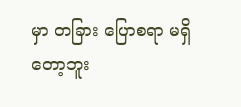မှာ တခြား ပြောစရာ မရှိတော့ဘူး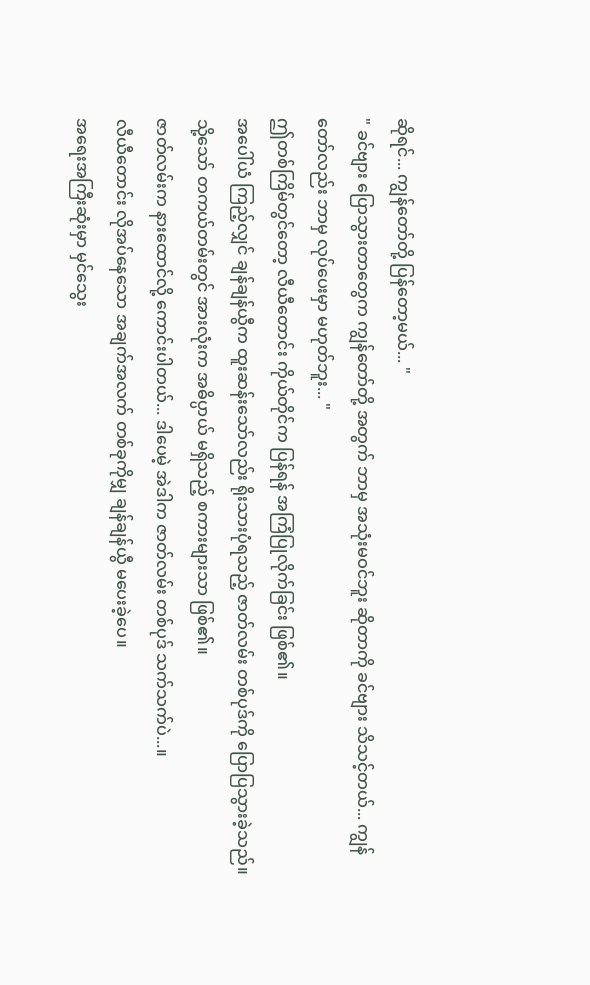ဆိုရင်... ကျွန်တော်တို့ ပြန်တော့မယ်... "
" ခင်ဗျား ပြောသွားတာတွေက ကျွန်တော်တို့ အတွက် ဘာမှ အသုံးမဝင်ဘူး ဆိုတာကို ခင်ဗျား သိသင့်တယ်... ကျွန်တော်လည်း ဘာမှ လုပ်ပေးမှာ မဟုတ်ဘူး... "
ဤတစ်ကြိမ်တွင်တော့ လီယီတောင်း ကိုယ်တိုင်က ပြန်ရန် အကြံပြုလိုက်ခြင်း ဖြစ်၏။
အပေါ်ယံ ကြည့်လျှင် ချန်ချန်ယွီက ထူးဆန်းသော်လည်း ရိုးသားပုံရသည့် ဇာတ်လမ်း တစ်ပုဒ်ကို ပြောပြသွားခဲ့သည်။ သို့သော် တကယ်တမ်းတွင် အားလုံးက အဓိပ္ပာယ် မရှိသည့် စကားများသာ ဖြစ်၏။
ဇာတ်လမ်းက နားထောင်လို့ ကောင်းပါတယ်... ဒါပေမဲ့ အဲဒါက ဇာတ်လမ်း တစ်ပုဒ် သက်သက်ပဲ...။
လီယီတောင်း လိုအပ်နေသော အချက်အလက် တစ်ခုကိုမျှ ချန်ချန်ယွီ မပေးခဲ့ပေ။
အရေးအကြီးဆုံးမှာ မှင်သွေး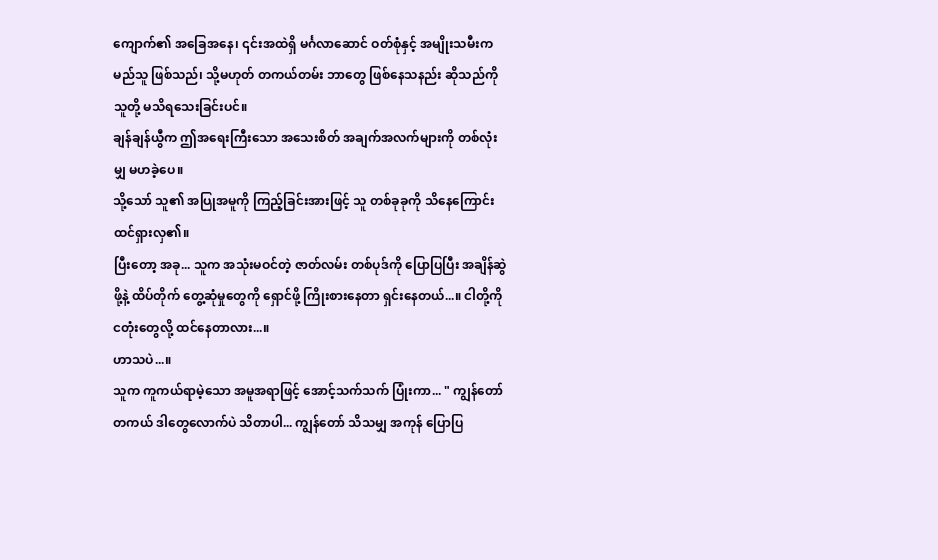ကျောက်၏ အခြေအနေ၊ ၎င်းအထဲရှိ မင်္ဂလာဆောင် ဝတ်စုံနှင့် အမျိုးသမီးက မည်သူ ဖြစ်သည်၊ သို့မဟုတ် တကယ်တမ်း ဘာတွေ ဖြစ်နေသနည်း ဆိုသည်ကို သူတို့ မသိရသေးခြင်းပင်။
ချန်ချန်ယွီက ဤအရေးကြီးသော အသေးစိတ် အချက်အလက်များကို တစ်လုံးမျှ မဟခဲ့ပေ။
သို့သော် သူ၏ အပြုအမူကို ကြည့်ခြင်းအားဖြင့် သူ တစ်ခုခုကို သိနေကြောင်း ထင်ရှားလှ၏။
ပြီးတော့ အခု... သူက အသုံးမဝင်တဲ့ ဇာတ်လမ်း တစ်ပုဒ်ကို ပြောပြပြီး အချိန်ဆွဲဖို့နဲ့ ထိပ်တိုက် တွေ့ဆုံမှုတွေကို ရှောင်ဖို့ ကြိုးစားနေတာ ရှင်းနေတယ်...။ ငါတို့ကို ငတုံးတွေလို့ ထင်နေတာလား...။
ဟာသပဲ...။
သူက ကူကယ်ရာမဲ့သော အမူအရာဖြင့် အောင့်သက်သက် ပြုံးကာ... " ကျွန်တော် တကယ် ဒါတွေလောက်ပဲ သိတာပါ... ကျွန်တော် သိသမျှ အကုန် ပြောပြ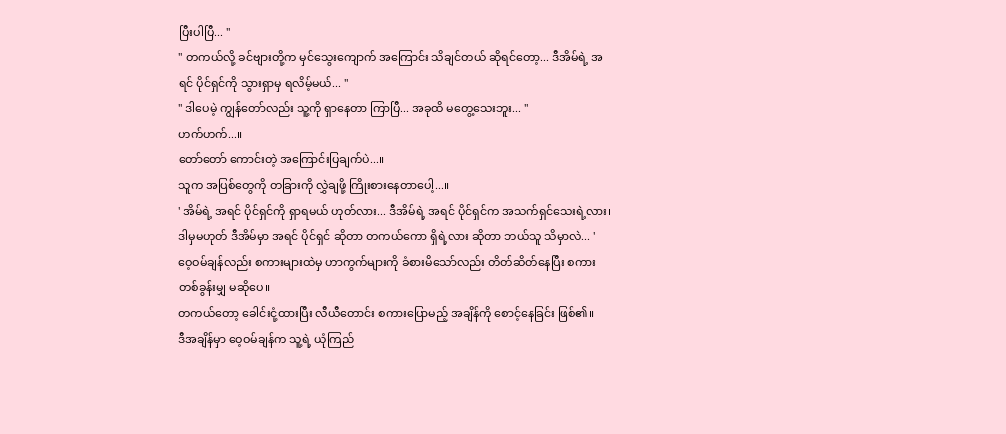ပြီးပါပြီ... "
" တကယ်လို့ ခင်ဗျားတို့က မှင်သွေးကျောက် အကြောင်း သိချင်တယ် ဆိုရင်တော့... ဒီအိမ်ရဲ့ အရင် ပိုင်ရှင်ကို သွားရှာမှ ရလိမ့်မယ်... "
" ဒါပေမဲ့ ကျွန်တော်လည်း သူ့ကို ရှာနေတာ ကြာပြီ... အခုထိ မတွေ့သေးဘူး... "
ဟက်ဟက်...။
တော်တော် ကောင်းတဲ့ အကြောင်းပြချက်ပဲ...။
သူက အပြစ်တွေကို တခြားကို လွှဲချဖို့ ကြိုးစားနေတာပေါ့...။
' အိမ်ရဲ့ အရင် ပိုင်ရှင်ကို ရှာရမယ် ဟုတ်လား... ဒီအိမ်ရဲ့ အရင် ပိုင်ရှင်က အသက်ရှင်သေးရဲ့လား၊ ဒါမှမဟုတ် ဒီအိမ်မှာ အရင် ပိုင်ရှင် ဆိုတာ တကယ်ကော ရှိရဲ့လား ဆိုတာ ဘယ်သူ သိမှာလဲ... '
ဝေ့ဝမ်ချန်လည်း စကားများထဲမှ ဟာကွက်များကို ခံစားမိသော်လည်း တိတ်ဆိတ်နေပြီး စကားတစ်ခွန်းမျှ မဆိုပေ။
တကယ်တော့ ခေါင်းငုံ့ထားပြီး လီယီတောင်း စကားပြောမည့် အချိန်ကို စောင့်နေခြင်း ဖြစ်၏။
ဒီအချိန်မှာ ဝေ့ဝမ်ချန်က သူ့ရဲ့ ယုံကြည်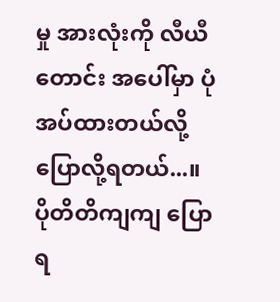မှု အားလုံးကို လီယီတောင်း အပေါ်မှာ ပုံအပ်ထားတယ်လို့ ပြောလို့ရတယ်...။
ပိုတိတိကျကျ ပြောရ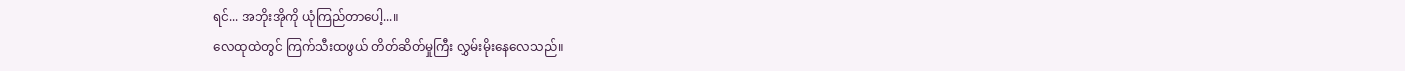ရင်... အဘိုးအိုကို ယုံကြည်တာပေါ့...။
လေထုထဲတွင် ကြက်သီးထဖွယ် တိတ်ဆိတ်မှုကြီး လွှမ်းမိုးနေလေသည်။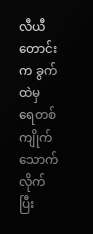လီယီတောင်းက ခွက်ထဲမှ ရေတစ်ကျိုက် သောက်လိုက်ပြီး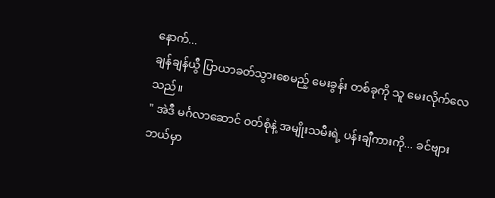နောက်...
ချန်ချန်ယွီ ပြာယာခတ်သွားစေမည့် မေးခွန်း တစ်ခုကို သူ မေးလိုက်လေသည်။
" အဲဒီ မင်္ဂလာဆောင် ဝတ်စုံနဲ့ အမျိုးသမီးရဲ့ ပန်းချီကားကို... ခင်ဗျား ဘယ်မှာ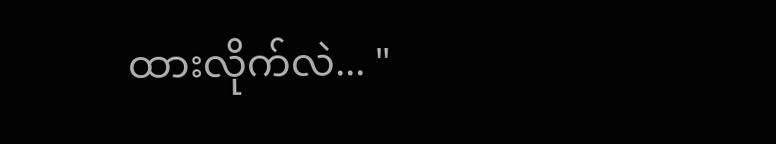ထားလိုက်လဲ... "